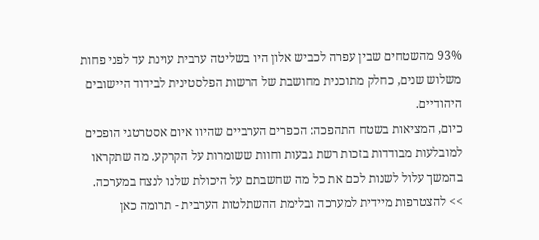93% מהשטחים שבין עפרה לכביש אלון היו בשליטה ערבית עוינת עד לפני פחות משלוש שנים, כחלק מתוכנית מחושבת של הרשות הפלסטינית לבידוד היישובים היהודיים.
כיום, המציאות בשטח התהפכה: הכפרים הערביים שהיוו איום אסטרטגי הופכים למובלעות מבודדות בזכות רשת גבעות וחוות ששומרות על הקרקע. מה שתקראו בהמשך עלול לשנות לכם את כל מה שחשבתם על היכולת שלנו לנצח במערכה.
>> להצטרפות מיידית למערכה ובלימת ההשתלטות הערבית - תרומה כאן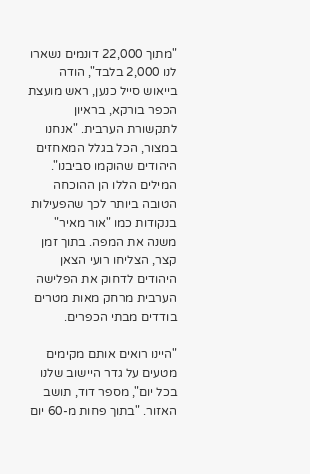"מתוך 22,000 דונמים נשארו לנו 2,000 בלבד", הודה בייאוש סייל כנען, ראש מועצת הכפר בורקא, בראיון לתקשורת הערבית. "אנחנו במצור, הכל בגלל המאחזים היהודים שהוקמו סביבנו". המילים הללו הן ההוכחה הטובה ביותר לכך שהפעילות בנקודות כמו "אור מאיר" משנה את המפה. בתוך זמן קצר, הצליחו רועי הצאן היהודים לדחוק את הפלישה הערבית מרחק מאות מטרים בודדים מבתי הכפרים.

"היינו רואים אותם מקימים מטעים על גדר היישוב שלנו בכל יום", מספר דוד, תושב האזור. "בתוך פחות מ-60 יום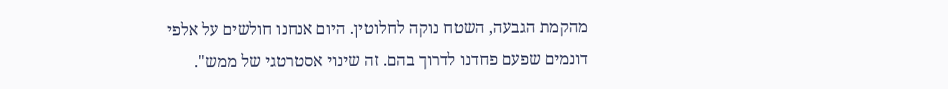מהקמת הגבעה, השטח נוקה לחלוטין. היום אנחנו חולשים על אלפי דונמים שפעם פחדנו לדרוך בהם. זה שינוי אסטרטגי של ממש".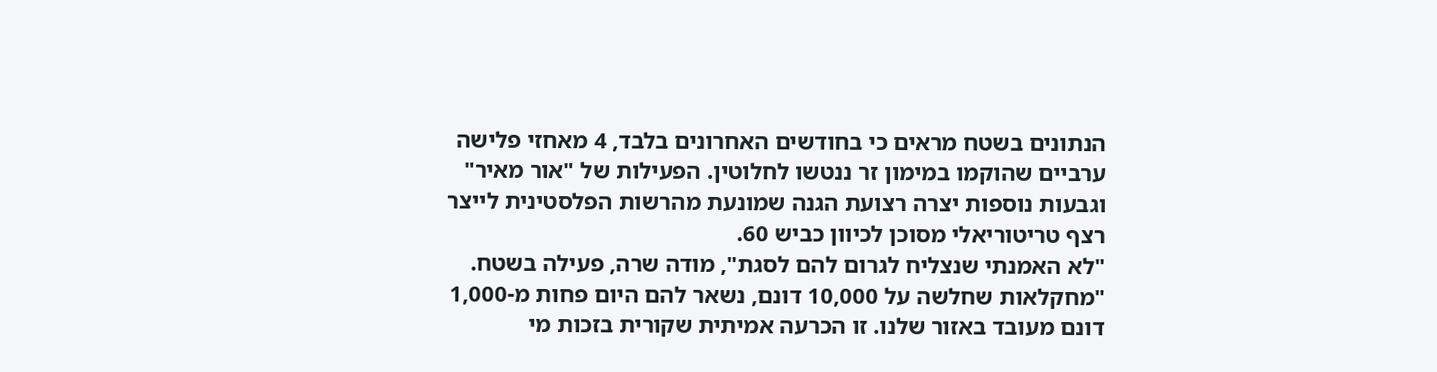הנתונים בשטח מראים כי בחודשים האחרונים בלבד, 4 מאחזי פלישה ערביים שהוקמו במימון זר ננטשו לחלוטין. הפעילות של "אור מאיר" וגבעות נוספות יצרה רצועת הגנה שמונעת מהרשות הפלסטינית לייצר רצף טריטוריאלי מסוכן לכיוון כביש 60.
"לא האמנתי שנצליח לגרום להם לסגת", מודה שרה, פעילה בשטח. "מחקלאות שחלשה על 10,000 דונם, נשאר להם היום פחות מ-1,000 דונם מעובד באזור שלנו. זו הכרעה אמיתית שקורית בזכות מי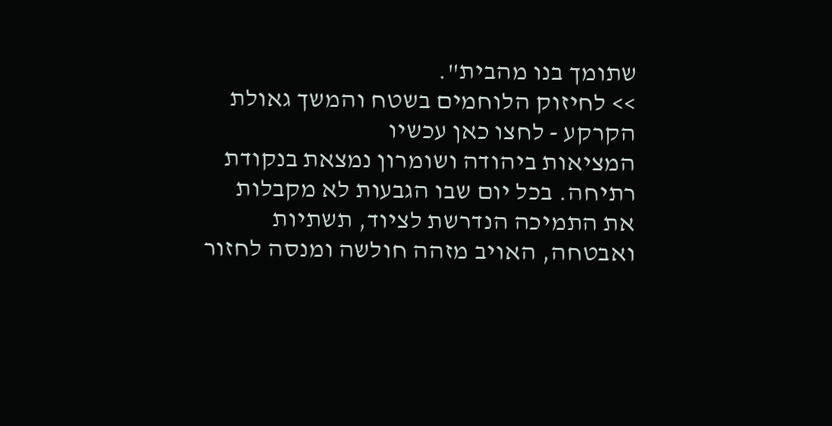שתומך בנו מהבית".
>> לחיזוק הלוחמים בשטח והמשך גאולת הקרקע - לחצו כאן עכשיו
המציאות ביהודה ושומרון נמצאת בנקודת רתיחה. בכל יום שבו הגבעות לא מקבלות את התמיכה הנדרשת לציוד, תשתיות ואבטחה, האויב מזהה חולשה ומנסה לחזור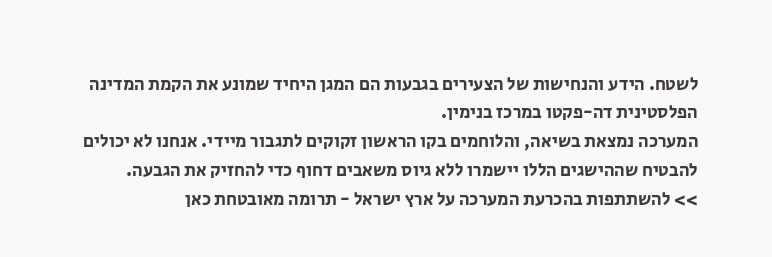לשטח. הידע והנחישות של הצעירים בגבעות הם המגן היחיד שמונע את הקמת המדינה הפלסטינית דה-פקטו במרכז בנימין.
המערכה נמצאת בשיאה, והלוחמים בקו הראשון זקוקים לתגבור מיידי. אנחנו לא יכולים להבטיח שההישגים הללו יישמרו ללא גיוס משאבים דחוף כדי להחזיק את הגבעה.
>> להשתתפות בהכרעת המערכה על ארץ ישראל - תרומה מאובטחת כאן